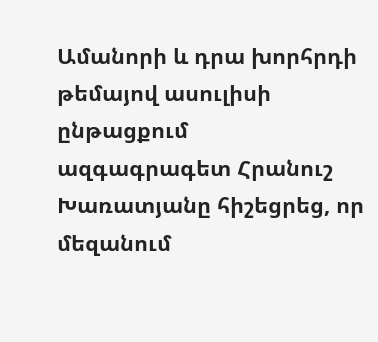Ամանորի և դրա խորհրդի թեմայով ասուլիսի ընթացքում ազգագրագետ Հրանուշ Խառատյանը հիշեցրեց, որ մեզանում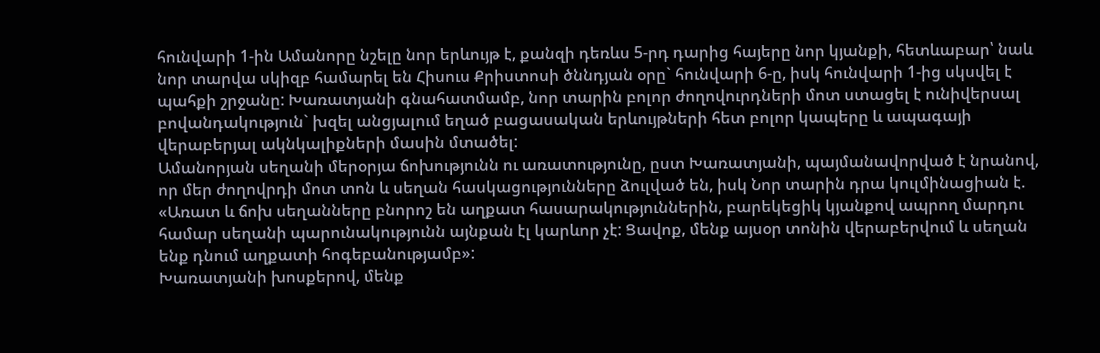հունվարի 1-ին Ամանորը նշելը նոր երևույթ է, քանզի դեռևս 5-րդ դարից հայերը նոր կյանքի, հետևաբար՝ նաև նոր տարվա սկիզբ համարել են Հիսուս Քրիստոսի ծննդյան օրը` հունվարի 6-ը, իսկ հունվարի 1-ից սկսվել է պահքի շրջանը: Խառատյանի գնահատմամբ, նոր տարին բոլոր ժողովուրդների մոտ ստացել է ունիվերսալ բովանդակություն` խզել անցյալում եղած բացասական երևույթների հետ բոլոր կապերը և ապագայի վերաբերյալ ակնկալիքների մասին մտածել:
Ամանորյան սեղանի մերօրյա ճոխությունն ու առատությունը, ըստ Խառատյանի, պայմանավորված է նրանով, որ մեր ժողովրդի մոտ տոն և սեղան հասկացությունները ձուլված են, իսկ Նոր տարին դրա կուլմինացիան է. «Առատ և ճոխ սեղանները բնորոշ են աղքատ հասարակություններին, բարեկեցիկ կյանքով ապրող մարդու համար սեղանի պարունակությունն այնքան էլ կարևոր չէ: Ցավոք, մենք այսօր տոնին վերաբերվում և սեղան ենք դնում աղքատի հոգեբանությամբ»:
Խառատյանի խոսքերով, մենք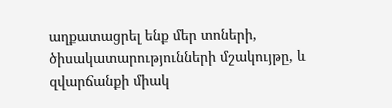աղքատացրել ենք մեր տոների, ծիսակատարությունների մշակույթը, և զվարճանքի միակ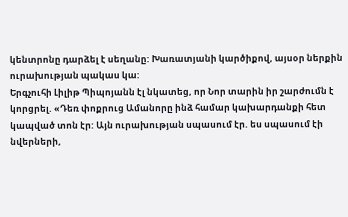կենտրոնը դարձել է սեղանը: Խառատյանի կարծիքով, այսօր ներքին ուրախության պակաս կա:
Երգչուհի Լիլիթ Պիպոյանն էլ նկատեց, որ Նոր տարին իր շարժումն է կորցրել. «Դեռ փոքրուց Ամանորը ինձ համար կախարդանքի հետ կապված տոն էր: Այն ուրախության սպասում էր. ես սպասում էի նվերների,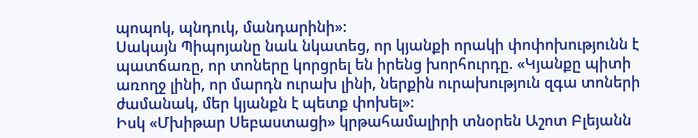պոպոկ, պնդուկ, մանդարինի»:
Սակայն Պիպոյանը նաև նկատեց, որ կյանքի որակի փոփոխությունն է պատճառը, որ տոները կորցրել են իրենց խորհուրդը. «Կյանքը պիտի առողջ լինի, որ մարդն ուրախ լինի, ներքին ուրախություն զգա տոների ժամանակ, մեր կյանքն է պետք փոխել»:
Իսկ «Մխիթար Սեբաստացի» կրթահամալիրի տնօրեն Աշոտ Բլեյանն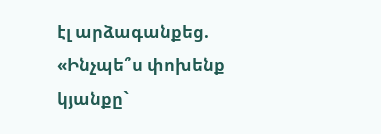էլ արձագանքեց. «Ինչպե՞ս փոխենք կյանքը`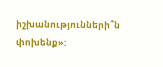իշխանությունների՞ն փոխենք»: